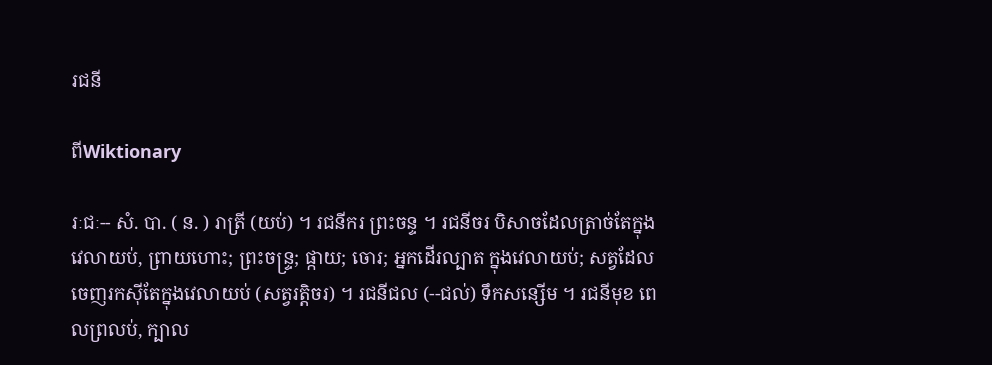រជនី

ពីWiktionary

រៈជៈ-- សំ. បា. ( ន. ) រាត្រី (យប់) ។ រជនីករ ព្រះចន្ទ ។ រជនីចរ បិសាចដែលត្រាច់តែក្នុងវេលាយប់, ព្រាយហោះ; ព្រះចន្រ្ទ; ផ្កាយ; ចោរ; អ្នកដើរល្បាត ក្នុងវេលាយប់; សត្វដែលចេញរកស៊ីតែក្នុងវេលាយប់ (សត្វរត្តិចរ) ។ រជនីជល (--ជល់) ទឹកសន្សើម ។ រជនីមុខ ពេលព្រលប់, ក្បាល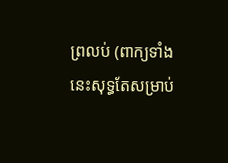ព្រលប់ (ពាក្យទាំងនេះសុទ្ធតែសម្រាប់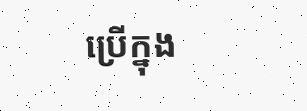ប្រើក្នុង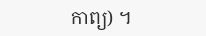កាព្យ) ។